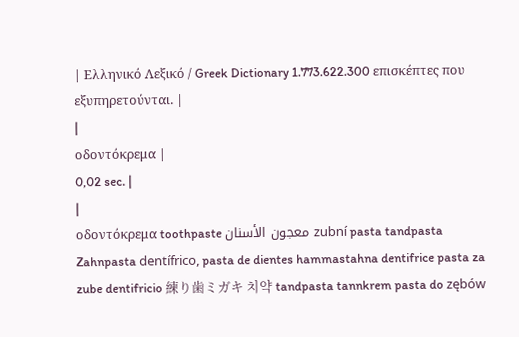| Ελληνικό Λεξικό / Greek Dictionary 1.773.622.300 επισκέπτες που εξυπηρετούνται. |
|
οδοντόκρεμα |
0,02 sec. |
|
οδοντόκρεμα toothpaste معجون الأسنان zubní pasta tandpasta Zahnpasta dentífrico, pasta de dientes hammastahna dentifrice pasta za zube dentifricio 練り歯ミガキ 치약 tandpasta tannkrem pasta do zębów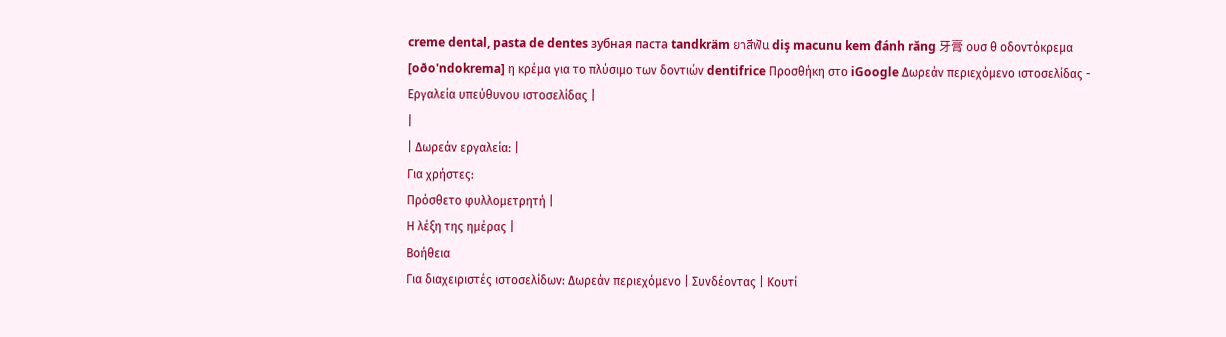creme dental, pasta de dentes зубная паста tandkräm ยาสีฟัน diş macunu kem đánh răng 牙膏 ουσ θ οδοντόκρεμα [oðo'ndokrema] η κρέμα για το πλύσιμο των δοντιών dentifrice Προσθήκη στο iGoogle Δωρεάν περιεχόμενο ιστοσελίδας - Εργαλεία υπεύθυνου ιστοσελίδας |
|
| Δωρεάν εργαλεία: |
Για χρήστες:
Πρόσθετο φυλλομετρητή |
Η λέξη της ημέρας |
Βοήθεια
Για διαχειριστές ιστοσελίδων: Δωρεάν περιεχόμενο | Συνδέοντας | Κουτί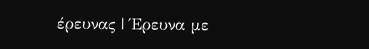έρευνας | Έρευνα με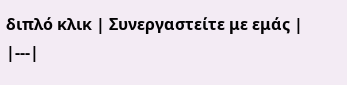διπλό κλικ | Συνεργαστείτε με εμάς |
|---|